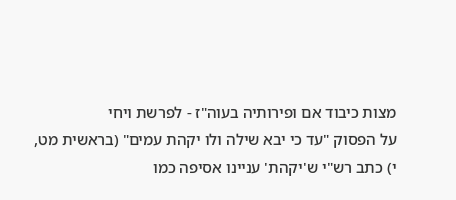מצות כיבוד אם ופירותיה בעוה"ז - לפרשת ויחי
על הפסוק "עד כי יבא שילה ולו יקהת עמים" (בראשית מט, י) כתב רש"י ש'יקהת' עניינו אסיפה כמו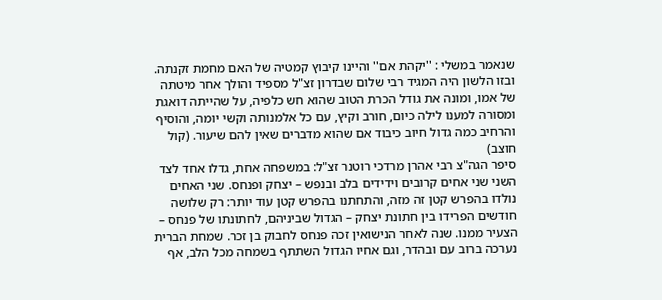שנאמר במשלי : ''יקהת אם'' והיינו קיבוץ קמטיה של האם מחמת זקנתה. ובזו הלשון היה המגיד רבי שלום שבדרון זצ"ל מספיד והולך אחר מיטתה של אמו, ומונה את גודל הכרת הטוב שהוא חש כלפיה, על שהייתה דואגת ומסורה למענו לילה כיום, חורב וקיץ, עם כל אלמנותה וקשי יומה, והוסיף והרחיב כמה גדול חיוב כיבוד אם שהוא מדברים שאין להם שיעור. (קול חוצב)
סיפר הגה"צ רבי אהרן מרדכי רוטנר זצ"ל: במשפחה אחת, גדלו אחד לצד השני שני אחים קרובים וידידים בלב ובנפש – יצחק ופנחס. שני האחים נולדו בהפרש קטן זה מזה, והתחתנו בהפרש קטן עוד יותר: רק שלושה חודשים הפרידו בין חתונת יצחק – הגדול שביניהם, לחתונתו של פנחס – הצעיר ממנו. שנה לאחר הנישואין זכה פנחס לחבוק בן זכר. שמחת הברית נערכה ברוב עם ובהדר, וגם אחיו הגדול השתתף בשמחה מכל הלב, אף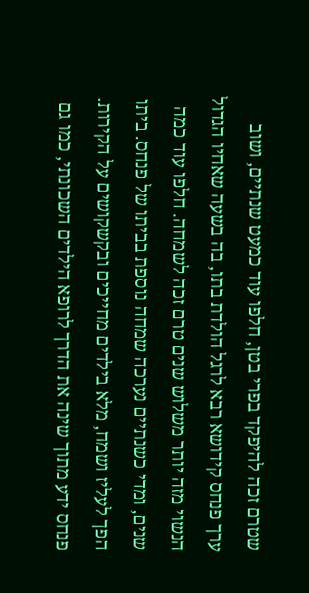שטרם זכה להיפקד בפרי בטן, חלפו עוד כמעט שנתיים, ושוב ערך פנחס קידושא רבא לרגל הולדת בתו, בה בשעה שאחיו הגדול הנשוי מזה יותר משלוש שנים טרם זכה לשמחה. חלפו עוד כמה שנים, ומדי כשנתיים נערכה שמחה נוספת בביתו של פנחס. ביתו הפך לעליז ושמח, מלא בילדים מחייכים ובקשקושים על הקירות. פנחס ידע מתוך שינה את הדרך לרופא הילדים השכונתי, כמו גם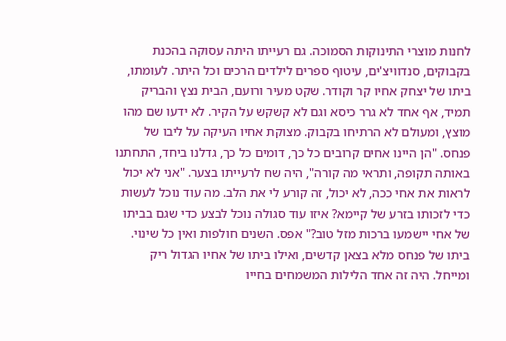לחנות מוצרי התינוקות הסמוכה. גם רעייתו היתה עסוקה בהכנת בקבוקים, סנדוויצ'ים, עיטוף ספרים לילדים הרכים וכל היתר. לעומתו, ביתו של יצחק אחיו קר וקודר. שקט מעיר ורועם, הבית נצץ והבריק תמיד, אף אחד לא גרר כיסא וגם לא קשקש על הקיר. לא ידעו שם מהו מוצץ, ומעולם לא הרתיחו בקבוק. מצוקת אחיו העיקה על ליבו של פנחס. "הן היינו אחים קרובים כל כך, דומים כל כך, גדלנו ביחד, התחתנו באותה תקופה, ותראי מה קורה", היה שח לרעייתו בצער. "אני לא יכול לראות את אחי ככה, לא יכול, זה קורע לי את הלב. מה עוד נוכל לעשות כדי לזכותו בזרע של קיימא? איזו עוד סגולה נוכל לבצע כדי שגם בביתו של אחי יישמעו ברכות מזל טוב?" אפס. השנים חולפות ואין כל שינוי. ביתו של פנחס מלא בצאן קדשים, ואילו ביתו של אחיו הגדול ריק ומייחל. היה זה אחד הלילות המשמחים בחייו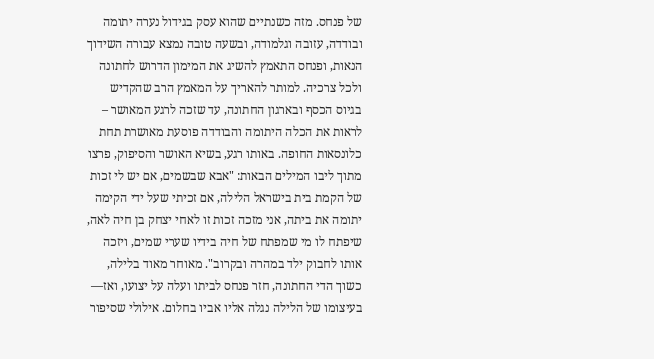של פנחס. מזה כשנתיים שהוא עסק בגידול נערה יתומה ובודדה, עזובה וגלמודה, ובשעה טובה נמצא עבורה השידוך הנאות, ופנחס התאמץ להשיג את המימון הדרוש לחתונה ולכל צרכיה. למותר להאריך על המאמץ הרב שהקדיש בגיוס הכסף ובארגון החתונה, עד שזכה לרגע המאושר – לראות את הכלה היתומה והבודדה פוסעת מאושרת תחת כלונסאות החופה. באותו רגע, בשיא האושר והסיפוק, פרצו מתוך ליבו המילים הבאות: "אבא שבשמים, אם יש לי זכות של הקמת בית בישראל הלילה, אם זכיתי שעל ידי הקימה יתומה את ביתה, אני מזכה זכות זו לאחי יצחק בן חיה לאה, שיפתח לו מי שמפתח של חיה בידיו שערי שמים, ויזכה אותו לחבוק ילד במהרה ובקרוב". מאוחר מאוד בלילה, כשוך הדי החתונה, חזר פנחס לביתו ועלה על יצועו, ואז— בעיצומו של הלילה נגלה אליו אביו בחלום. אילולי שסיפור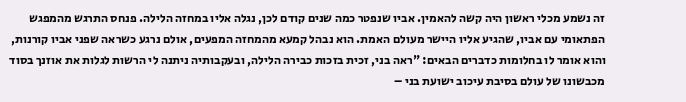זה נשמע מכלי ראשון היה קשה להאמין. אביו שנפטר כמה שנים קודם לכן, נגלה אליו במחזה הלילה. פנחס התרגש מהמפגש הפתאומי עם אביו, שהגיע אליו היישר מעולם האמת. הוא נבהל קמעא מהמחזה המפעים, אולם נרגע כשראה שפני אביו קורנות, והוא אומר לו בחלומות כדברים הבאים: "ראה בני, זכית בזכות כבירה הלילה, ובעקבותיה ניתנה לי הרשות לגלות את אוזנך בסוד מכבשונו של עולם בסיבת עיכוב ישועת בני –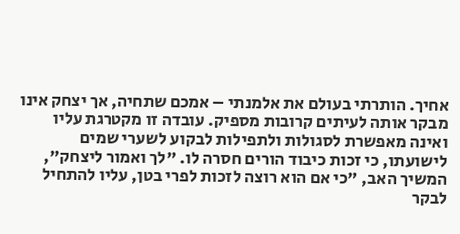אחיך. הותרתי בעולם את אלמנתי – אמכם שתחיה, אך יצחק אינו מבקר אותה לעיתים קרובות מספיק. עובדה זו מקטרגת עליו ואינה מאפשרת לסגולות ולתפילות לבקוע לשערי שמים לישועתו, כי זכות כיבוד הורים חסרה לו. "לך ואמור ליצחק", המשיך האב, "כי אם הוא רוצה לזכות לפרי בטן, עליו להתחיל לבקר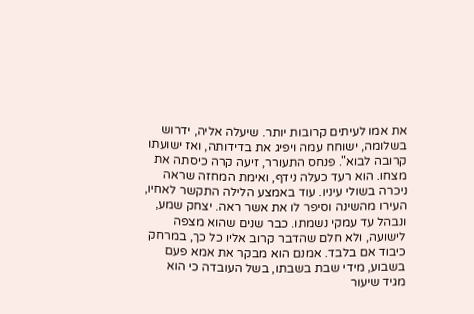את אמו לעיתים קרובות יותר. שיעלה אליה, ידרוש בשלומה, ישוחח עמה ויפיג את בדידותה, ואז ישועתו קרובה לבוא". פנחס התעורר, זיעה קרה כיסתה את מצחו. הוא רעד כעלה נידף, ואימת המחזה שראה ניכרה בשולי עיניו. עוד באמצע הלילה התקשר לאחיו, העירו מהשינה וסיפר לו את אשר ראה. יצחק שמע, ונבהל עד עמקי נשמתו. כבר שנים שהוא מצפה לישועה, ולא חלם שהדבר קרוב אליו כל כך, במרחק כיבוד אם בלבד. אמנם הוא מבקר את אמא פעם בשבוע, מידי שבת בשבתו, בשל העובדה כי הוא מגיד שיעור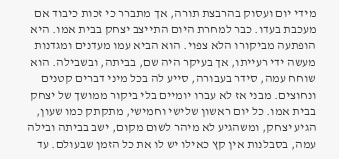מידי יום ועסוק בהרבצת תורה, אך מתברר כי זכות כיבוד אם מעכבת בעדו. כבר למחרת היום התייצב יצחק בבית אמו. היא הופתעה מביקורו הלא צפוי. הוא הביא עמו מעדנים ומגדנות מעשה ידי רעייתו, אך בעיקר היה שם, בביתה, ובשבילה. הוא שוחח עמה, סידר בעבורה, סייע לה בכל מיני דברים קטנים ונחוצים. מבני אז לא עברו יומיים בלי ביקור ממושך של יצחק בבית אמו. כל יום ראשון שלישי וחמישי, מתקתק כמו שעון, הגיע יצחק, ומשהגיע לא מיהר לשום מקום, ישב בביתה ובילה עמה, בסבלנות אין קץ כאילו יש לו את כל הזמן שבעולם. עד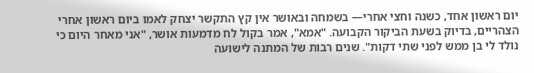יום ראשון אחד, כשנה וחצי אחרי— בשמחה ובאושר אין קץ התקשר יצחק לאמו ביום ראשון אחרי הצהריים, בדיוק בשעת הביקור הקבועה. "אמא", אמר בקול לח מדמעות אושר, "אני מאחר היום כי נולד לי בן ממש לפני שתי דקות". שנים רבות של המתנה לישועה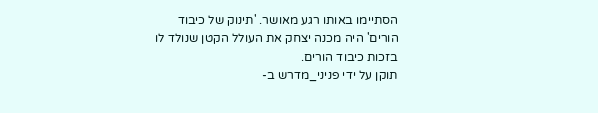הסתיימו באותו רגע מאושר. 'תינוק של כיבוד הורים' היה מכנה יצחק את העולל הקטן שנולד לו בזכות כיבוד הורים.
תוקן על ידי פניני_מדרש ב-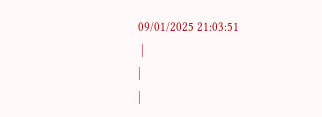09/01/2025 21:03:51
 |
|
|